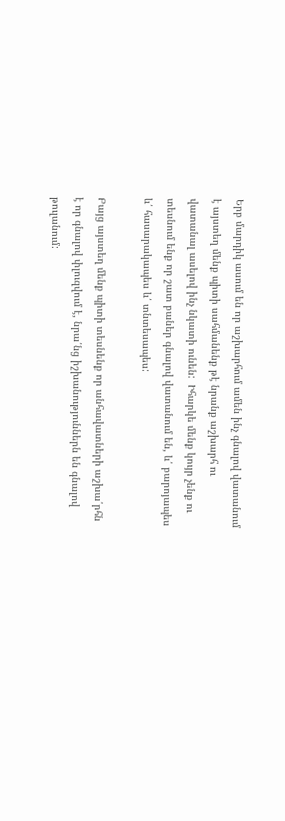Երբ մարդիկ ասում են որ աշխարհում ամեն ինչ գնալով վատանում է այստեղ մենք պիտի սահմանենք թէ նրանք աշխարհ ու վատանալ ասելով ինչ նկատի ունեն:  Իհարկե մենք կույր չենք ու տեսնում ենք որ շատ բաներ գնալով վատանում են, և՛ բարոյապես և՛ հասարակապես և՛ տնտեսապես:

Բայց այստեղ մենք պիտի տեսնենք որ անհավատների աշխա՛րհն է որ գնալով փլուզվում է, նրա՛նց իշխանություններն են գնալով թուլանում: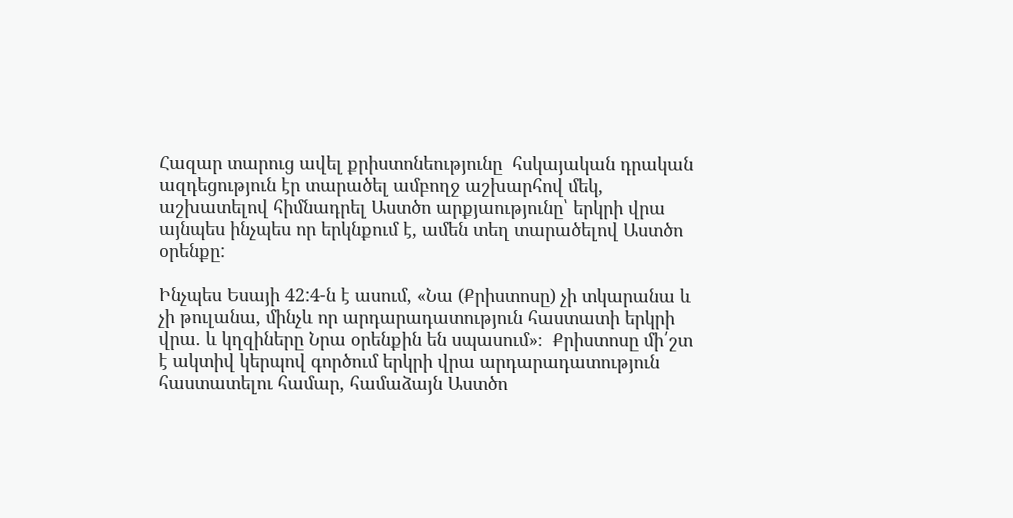Հազար տարուց ավել քրիստոնեությունը  հսկայական դրական ազդեցություն էր տարածել ամբողջ աշխարհով մեկ, աշխատելով հիմնադրել Աստծո արքյաությունը՝ երկրի վրա այնպես ինչպես որ երկնքում է, ամեն տեղ տարածելով Աստծո օրենքը:

Ինչպես Եսայի 42:4-ն է ասում, «Նա (Քրիստոսը) չի տկարանա և չի թուլանա, մինչև որ արդարադատություն հաստատի երկրի վրա. և կղզիները Նրա օրենքին են սպասում»։  Քրիստոսը մի՛շտ է ակտիվ կերպով գործում երկրի վրա արդարադատություն հաստատելու համար, համաձայն Աստծո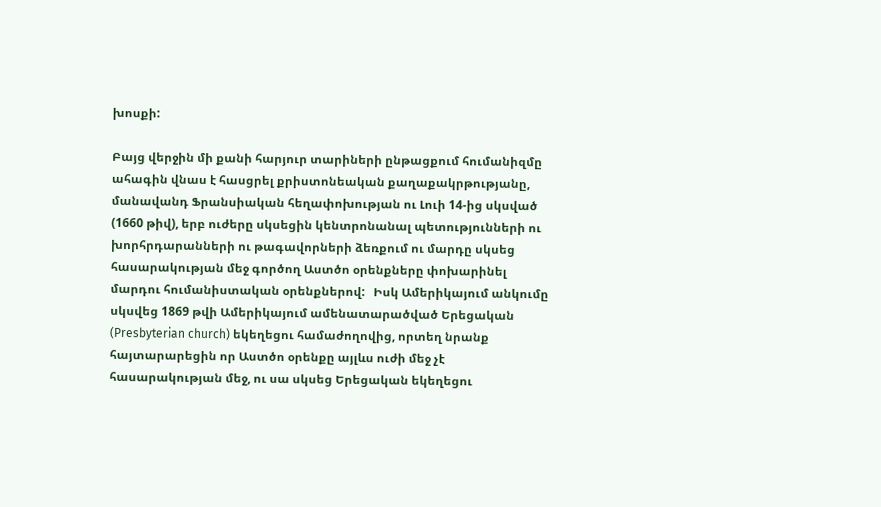խոսքի:

Բայց վերջին մի քանի հարյուր տարիների ընթացքում հումանիզմը ահագին վնաս է հասցրել քրիստոնեական քաղաքակրթությանը, մանավանդ Ֆրանսիական հեղափոխության ու Լուի 14-ից սկսված (1660 թիվ), երբ ուժերը սկսեցին կենտրոնանալ պետությունների ու խորհրդարանների ու թագավորների ձեռքում ու մարդը սկսեց հասարակության մեջ գործող Աստծո օրենքները փոխարինել մարդու հումանիստական օրենքներով:   Իսկ Ամերիկայում անկումը սկսվեց 1869 թվի Ամերիկայում ամենատարածված Երեցական (Presbyterian church) եկեղեցու համաժողովից, որտեղ նրանք հայտարարեցին որ Աստծո օրենքը այլևս ուժի մեջ չէ հասարակության մեջ, ու սա սկսեց Երեցական եկեղեցու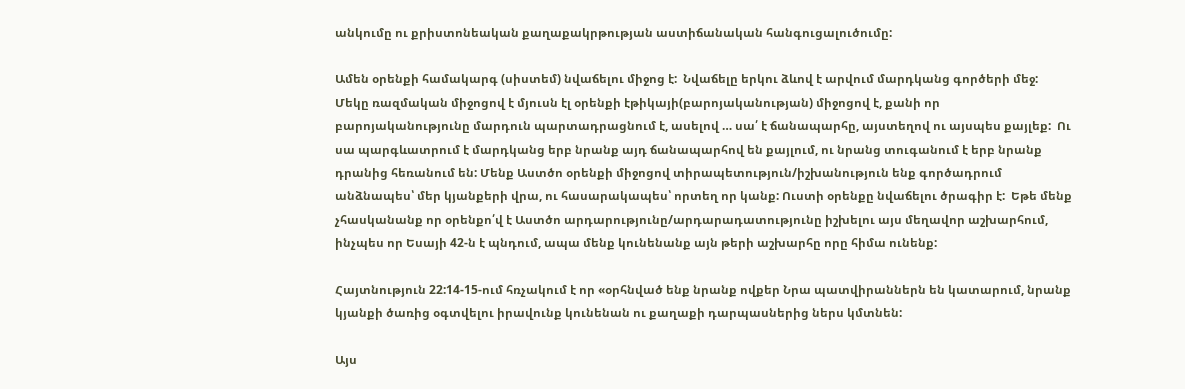անկումը ու քրիստոնեական քաղաքակրթության աստիճանական հանգուցալուծումը:

Ամեն օրենքի համակարգ (սիստեմ) նվաճելու միջոց է:  Նվաճելը երկու ձևով է արվում մարդկանց գործերի մեջ:  Մեկը ռազմական միջոցով է մյուսն էլ օրենքի էթիկայի(բարոյականության) միջոցով է, քանի որ բարոյականությունը մարդուն պարտադրացնում է, ասելով … սա՛ է ճանապարհը, այստեղով ու այսպես քայլեք:  Ու սա պարգևատրում է մարդկանց երբ նրանք այդ ճանապարհով են քայլում, ու նրանց տուգանում է երբ նրանք դրանից հեռանում են: Մենք Աստծո օրենքի միջոցով տիրապետություն/իշխանություն ենք գործադրում անձնապես՝ մեր կյանքերի վրա, ու հասարակապես՝ որտեղ որ կանք: Ուստի օրենքը նվաճելու ծրագիր է:  Եթե մենք չհասկանանք որ օրենքո՛վ է Աստծո արդարությունը/արդարադատությունը իշխելու այս մեղավոր աշխարհում, ինչպես որ Եսայի 42-ն է պնդում, ապա մենք կունենանք այն թերի աշխարհը որը հիմա ունենք:

Հայտնություն 22:14-15-ում հռչակում է որ «օրհնված ենք նրանք ովքեր Նրա պատվիրաններն են կատարում, նրանք կյանքի ծառից օգտվելու իրավունք կունենան ու քաղաքի դարպասներից ներս կմտնեն:

Այս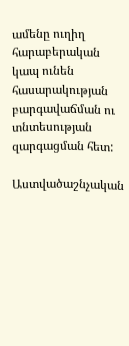ամենը ուղիղ հարաբերական կապ ունեն հասարակության բարգավաճման ու տնտեսության զարգացման հետ:

Աստվածաշնչական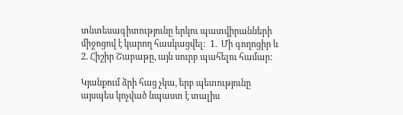տնտեսագիտությունը երկու պատվիրանների միջոցով է կարող հասկացվել:  1.  Մի գողոցիր և 2. Հիշիր Շաբաթը, այն սուրբ պահելու համար:

Կյանքում ձրի հաց չկա, երբ պետությունը այսպես կոչված նպաստ է տալիս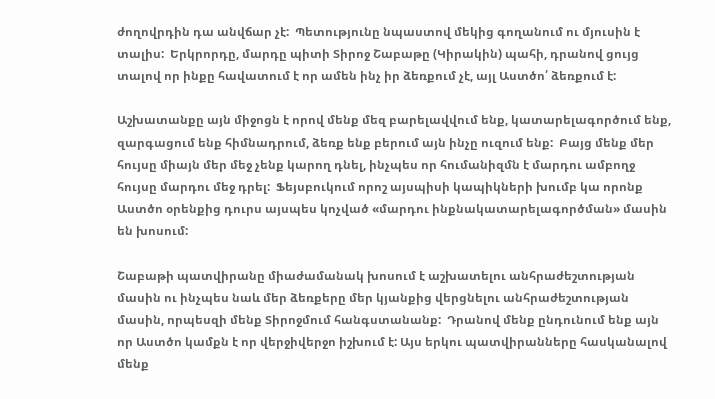ժողովրդին դա անվճար չէ:  Պետությունը նպաստով մեկից գողանում ու մյուսին է տալիս:  Երկրորդը, մարդը պիտի Տիրոջ Շաբաթը (Կիրակին) պահի, դրանով ցույց տալով որ ինքը հավատում է որ ամեն ինչ իր ձեռքում չէ, այլ Աստծո՛ ձեռքում է:

Աշխատանքը այն միջոցն է որով մենք մեզ բարելավվում ենք, կատարելագործում ենք, զարգացում ենք հիմնադրում, ձեռք ենք բերում այն ինչը ուզում ենք:  Բայց մենք մեր հույսը միայն մեր մեջ չենք կարող դնել, ինչպես որ հումանիզմն է մարդու ամբողջ հույսը մարդու մեջ դրել:  Ֆեյսբուկում որոշ այսպիսի կապիկների խումբ կա որոնք Աստծո օրենքից դուրս այսպես կոչված «մարդու ինքնակատարելագործման» մասին են խոսում:

Շաբաթի պատվիրանը միաժամանակ խոսում է աշխատելու անհրաժեշտության մասին ու ինչպես նաև մեր ձեռքերը մեր կյանքից վերցնելու անհրաժեշտության մասին, որպեսզի մենք Տիրոջմում հանգստանանք:  Դրանով մենք ընդունում ենք այն որ Աստծո կամքն է որ վերջիվերջո իշխում է: Այս երկու պատվիրանները հասկանալով մենք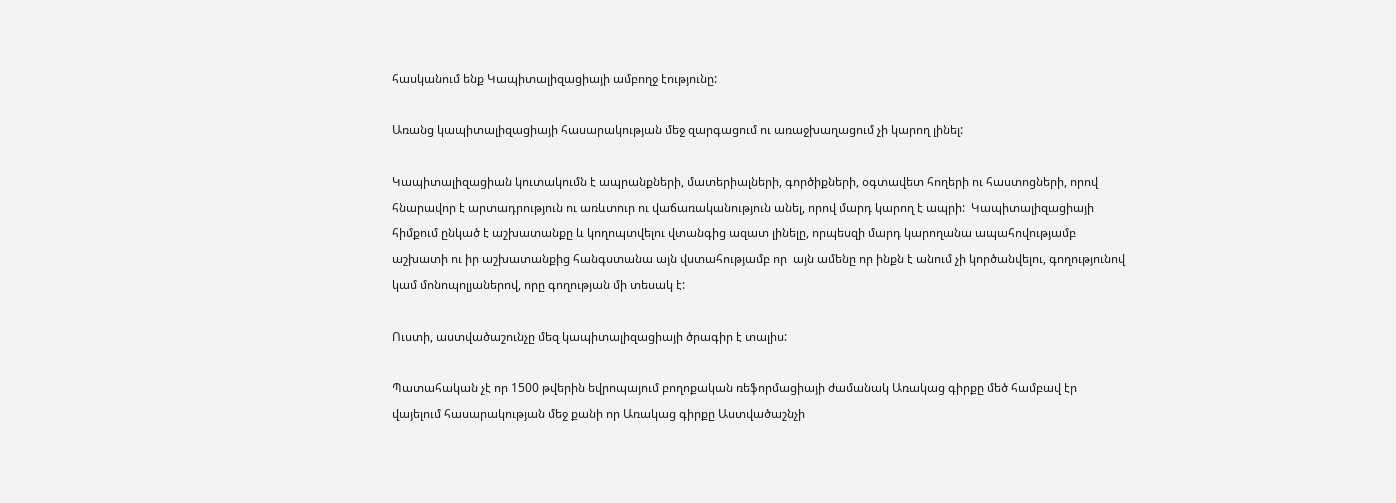հասկանում ենք Կապիտալիզացիայի ամբողջ էությունը:

Առանց կապիտալիզացիայի հասարակության մեջ զարգացում ու առաջխաղացում չի կարող լինել:

Կապիտալիզացիան կուտակումն է ապրանքների, մատերիալների, գործիքների, օգտավետ հողերի ու հաստոցների, որով հնարավոր է արտադրություն ու առևտուր ու վաճառականություն անել, որով մարդ կարող է ապրի:  Կապիտալիզացիայի հիմքում ընկած է աշխատանքը և կողոպտվելու վտանգից ազատ լինելը, որպեսզի մարդ կարողանա ապահովությամբ աշխատի ու իր աշխատանքից հանգստանա այն վստահությամբ որ  այն ամենը որ ինքն է անում չի կործանվելու, գողությունով կամ մոնոպոլյաներով, որը գողության մի տեսակ է:

Ուստի, աստվածաշունչը մեզ կապիտալիզացիայի ծրագիր է տալիս:

Պատահական չէ որ 1500 թվերին եվրոպայում բողոքական ռեֆորմացիայի ժամանակ Առակաց գիրքը մեծ համբավ էր վայելում հասարակության մեջ քանի որ Առակաց գիրքը Աստվածաշնչի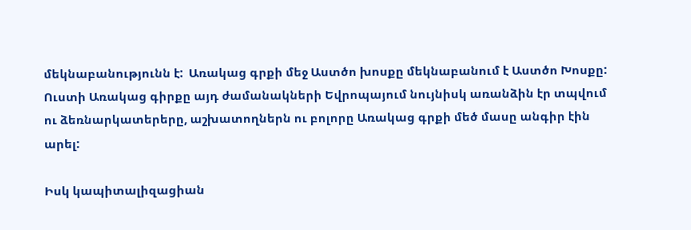մեկնաբանությունն է:  Առակաց գրքի մեջ Աստծո խոսքը մեկնաբանում է Աստծո Խոսքը:  Ուստի Առակաց գիրքը այդ ժամանակների Եվրոպայում նույնիսկ առանձին էր տպվում ու ձեռնարկատերերը, աշխատողներն ու բոլորը Առակաց գրքի մեծ մասը անգիր էին արել:

Իսկ կապիտալիզացիան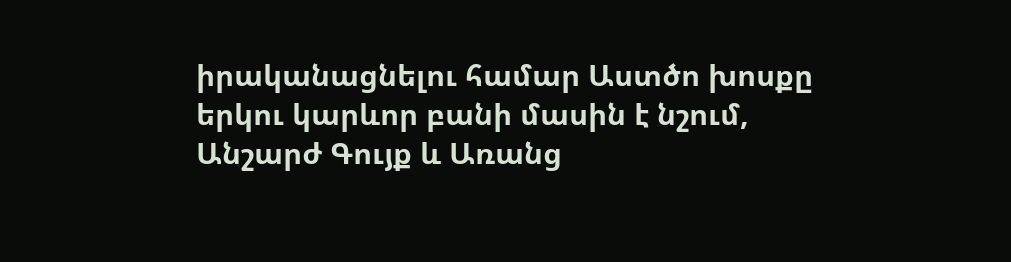իրականացնելու համար Աստծո խոսքը երկու կարևոր բանի մասին է նշում, Անշարժ Գույք և Առանց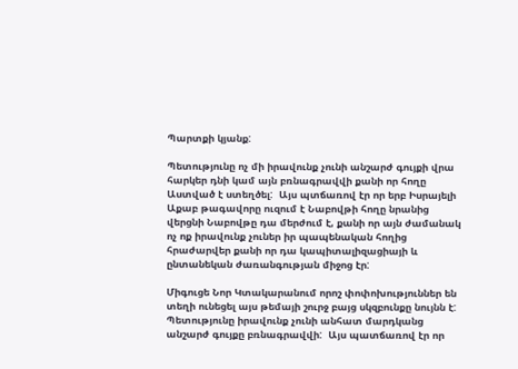Պարտքի կյանք:

Պետությունը ոչ մի իրավունք չունի անշարժ գույքի վրա հարկեր դնի կամ այն բռնագրավվի քանի որ հողը Աստված է ստեղծել:  Այս պտճառով էր որ երբ Իսրայելի Աքաբ թագավորը ուզում է Նաբովթի հողը նրանից վերցնի Նաբովթը դա մերժում է, քանի որ այն ժամանակ ոչ ոք իրավունք չուներ իր պապենական հողից հրաժարվեր քանի որ դա կապիտալիզացիայի և ընտանեկան ժառանգության միջոց էր:

Միգուցե Նոր Կտակարանում որոշ փոփոխություններ են տեղի ունեցել այս թեմայի շուրջ բայց սկզբունքը նույնն է:  Պետությունը իրավունք չունի անհատ մարդկանց անշարժ գույքը բռնագրավվի:  Այս պատճառով էր որ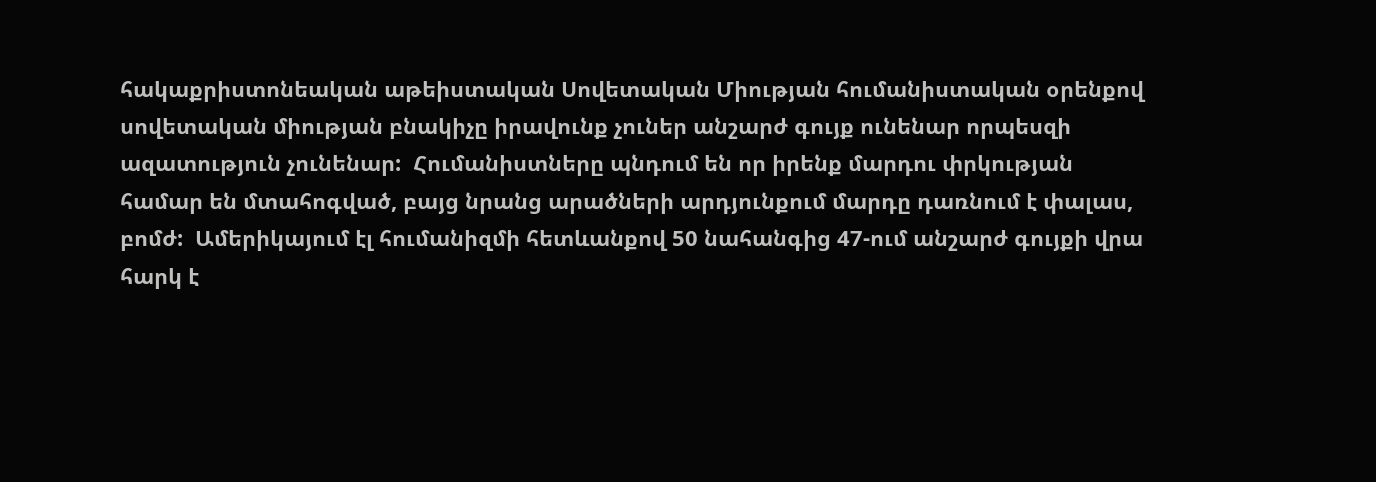հակաքրիստոնեական աթեիստական Սովետական Միության հումանիստական օրենքով սովետական միության բնակիչը իրավունք չուներ անշարժ գույք ունենար որպեսզի ազատություն չունենար:  Հումանիստները պնդում են որ իրենք մարդու փրկության համար են մտահոգված, բայց նրանց արածների արդյունքում մարդը դառնում է փալաս, բոմժ:  Ամերիկայում էլ հումանիզմի հետևանքով 50 նահանգից 47-ում անշարժ գույքի վրա հարկ է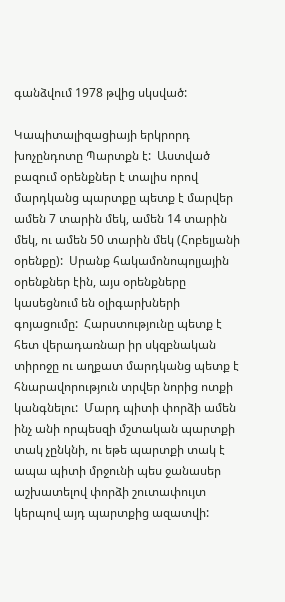գանձվում 1978 թվից սկսված:

Կապիտալիզացիայի երկրորդ խոչընդոտը Պարտքն է:  Աստված բազում օրենքներ է տալիս որով մարդկանց պարտքը պետք է մարվեր ամեն 7 տարին մեկ, ամեն 14 տարին մեկ, ու ամեն 50 տարին մեկ (Հոբելյանի օրենքը):  Սրանք հակամոնոպոլյային օրենքներ էին, այս օրենքները կասեցնում են օլիգարխների գոյացումը:  Հարստությունը պետք է հետ վերադառնար իր սկզբնական տիրոջը ու աղքատ մարդկանց պետք է հնարավորություն տրվեր նորից ոտքի կանգնելու:  Մարդ պիտի փորձի ամեն ինչ անի որպեսզի մշտական պարտքի տակ չընկնի, ու եթե պարտքի տակ է ապա պիտի մրջունի պես ջանասեր աշխատելով փորձի շուտափույտ կերպով այդ պարտքից ազատվի: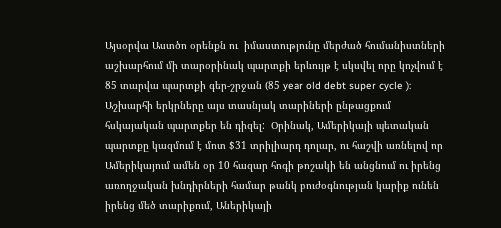Այսօրվա Աստծո օրենքն ու  իմաստությունը մերժած հումանիստների աշխարհում մի տարօրինակ պարտքի երևույթ է սկսվել որը կոչվում է 85 տարվա պարտքի գեր-շրջան (85 year old debt super cycle ):   Աշխարհի երկրները այս տասնյակ տարիների ընթացքում հսկայական պարտքեր են դիզել:  Օրինակ, Ամերիկայի պետական պարտքը կազմում է մոտ $31 տրիլիարդ դոլար, ու հաշվի առնելով որ Ամերիկայում ամեն օր 10 հազար հոգի թոշակի են անցնում ու իրենց առողջական խնդիրների համար թանկ բուժօգնության կարիք ունեն իրենց մեծ տարիքում, Աներիկայի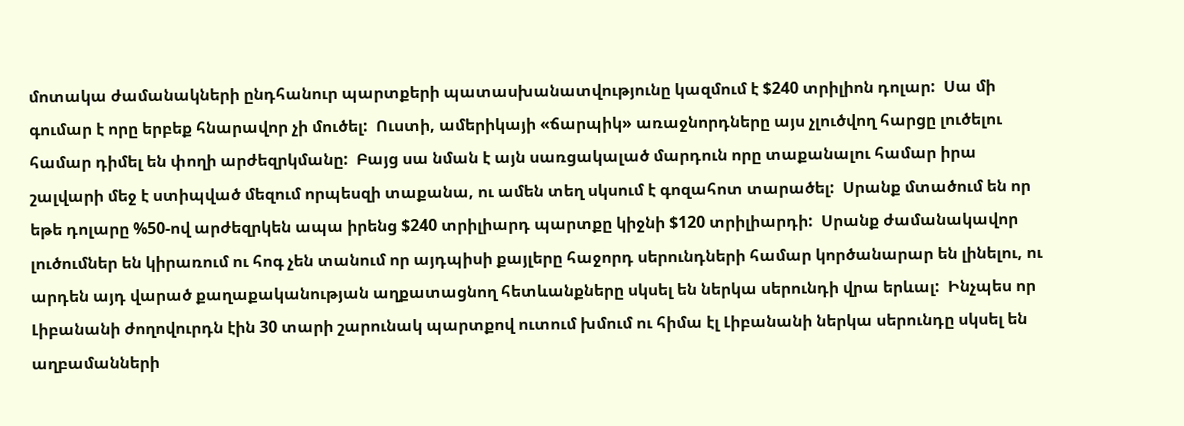մոտակա ժամանակների ընդհանուր պարտքերի պատասխանատվությունը կազմում է $240 տրիլիոն դոլար:  Սա մի գումար է որը երբեք հնարավոր չի մուծել:  Ուստի, ամերիկայի «ճարպիկ» առաջնորդները այս չլուծվող հարցը լուծելու համար դիմել են փողի արժեզրկմանը:  Բայց սա նման է այն սառցակալած մարդուն որը տաքանալու համար իրա շալվարի մեջ է ստիպված մեզում որպեսզի տաքանա, ու ամեն տեղ սկսում է գոզահոտ տարածել:  Սրանք մտածում են որ եթե դոլարը %50-ով արժեզրկեն ապա իրենց $240 տրիլիարդ պարտքը կիջնի $120 տրիլիարդի:  Սրանք ժամանակավոր լուծումներ են կիրառում ու հոգ չեն տանում որ այդպիսի քայլերը հաջորդ սերունդների համար կործանարար են լինելու, ու արդեն այդ վարած քաղաքականության աղքատացնող հետևանքները սկսել են ներկա սերունդի վրա երևալ:  Ինչպես որ Լիբանանի ժողովուրդն էին 30 տարի շարունակ պարտքով ուտում խմում ու հիմա էլ Լիբանանի ներկա սերունդը սկսել են աղբամանների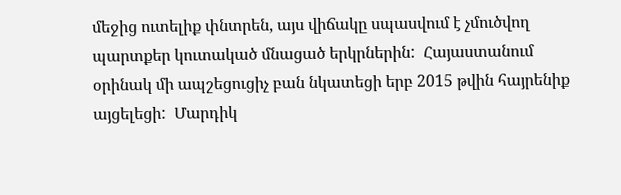մեջից ուտելիք փնտրեն, այս վիճակը սպասվում է չմուծվող պարտքեր կուտակած մնացած երկրներին:  Հայաստանում օրինակ մի ապշեցուցիչ բան նկատեցի երբ 2015 թվին հայրենիք այցելեցի:  Մարդիկ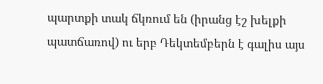պարտքի տակ ճկռում են (իրանց էշ խելքի պատճառով) ու երբ Դեկտեմբերն է գալիս այս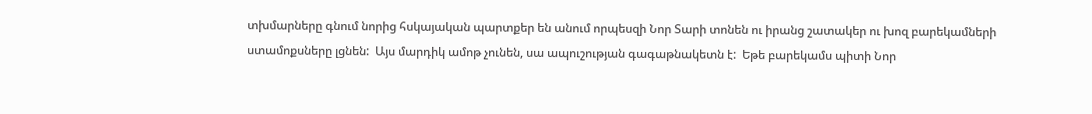տխմարները գնում նորից հսկայական պարտքեր են անում որպեսզի Նոր Տարի տոնեն ու իրանց շատակեր ու խոզ բարեկամների ստամոքսները լցնեն:  Այս մարդիկ ամոթ չունեն, սա ապուշության գագաթնակետն է:  Եթե բարեկամս պիտի Նոր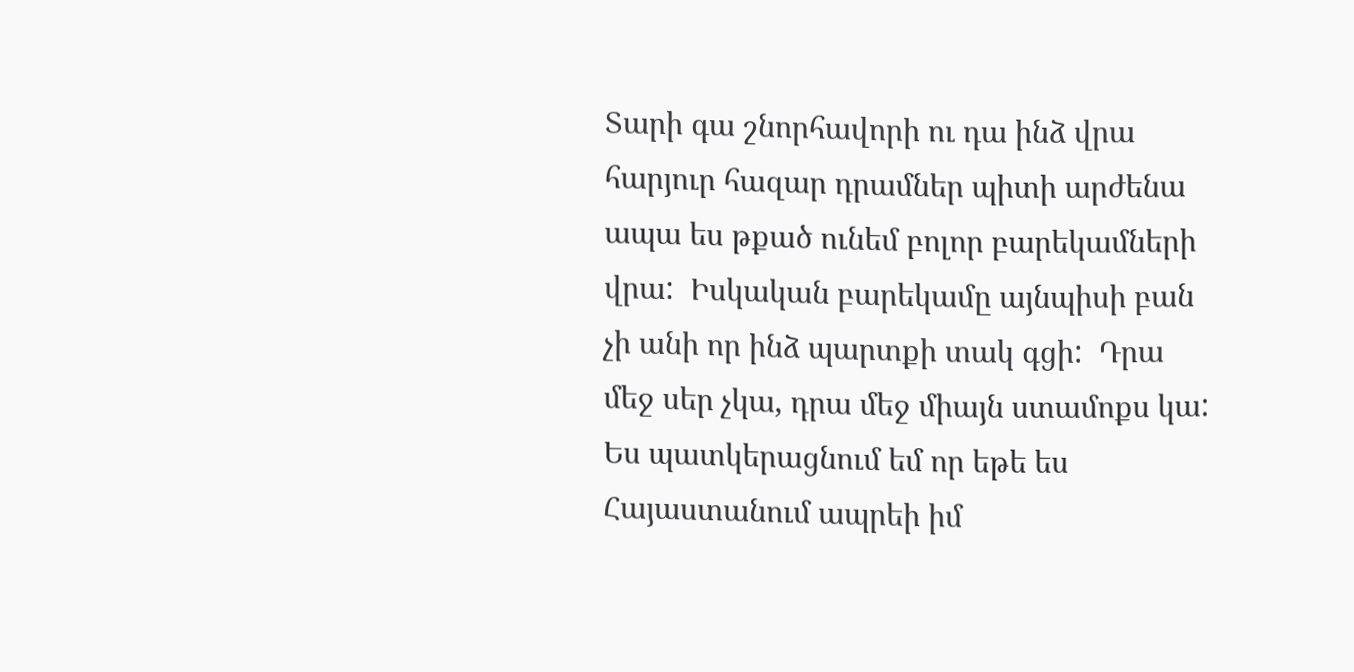Տարի գա շնորհավորի ու դա ինձ վրա հարյուր հազար դրամներ պիտի արժենա ապա ես թքած ունեմ բոլոր բարեկամների վրա:  Իսկական բարեկամը այնպիսի բան չի անի որ ինձ պարտքի տակ գցի:  Դրա մեջ սեր չկա, դրա մեջ միայն ստամոքս կա:  Ես պատկերացնում եմ որ եթե ես Հայաստանում ապրեի իմ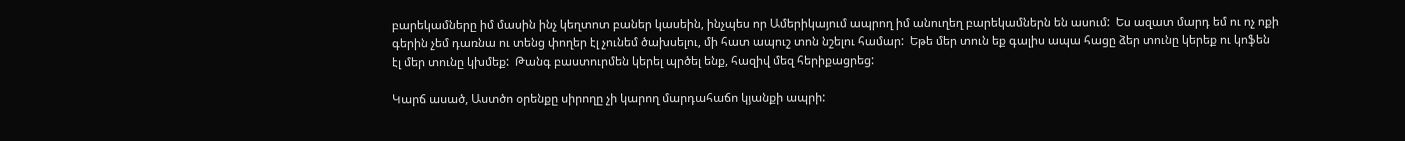բարեկամները իմ մասին ինչ կեղտոտ բաներ կասեին, ինչպես որ Ամերիկայում ապրող իմ անուղեղ բարեկամներն են ասում:  Ես ազատ մարդ եմ ու ոչ ոքի գերին չեմ դառնա ու տենց փողեր էլ չունեմ ծախսելու, մի հատ ապուշ տոն նշելու համար:  Եթե մեր տուն եք գալիս ապա հացը ձեր տունը կերեք ու կոֆեն էլ մեր տունը կխմեք:  Թանգ բաստուրմեն կերել պրծել ենք, հազիվ մեզ հերիքացրեց:

Կարճ ասած, Աստծո օրենքը սիրողը չի կարող մարդահաճո կյանքի ապրի: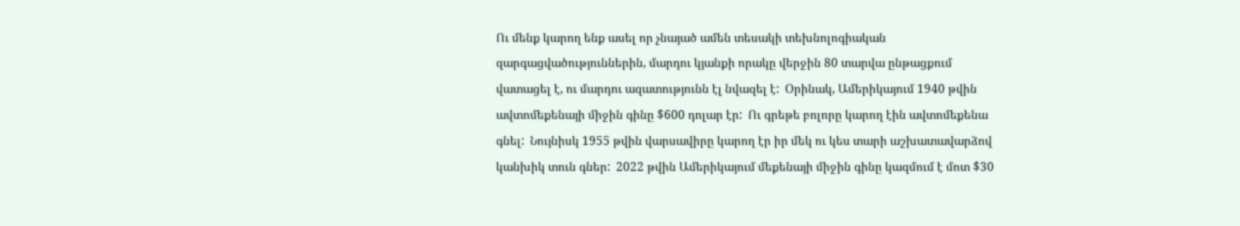Ու մենք կարող ենք ասել որ չնայած ամեն տեսակի տեխնոլոգիական զարգացվածություններին, մարդու կյանքի որակը վերջին 80 տարվա ընթացքում վատացել է, ու մարդու ազատությունն էլ նվազել է:  Օրինակ, Ամերիկայում 1940 թվին ավտոմեքենայի միջին գինը $600 դոլար էր:  Ու գրեթե բոլորը կարող էին ավտոմեքենա գնել:  Նույնիսկ 1955 թվին վարսավիրը կարող էր իր մեկ ու կես տարի աշխատավարձով կանխիկ տուն գներ:  2022 թվին Ամերիկայում մեքենայի միջին գինը կազմում է մոտ $30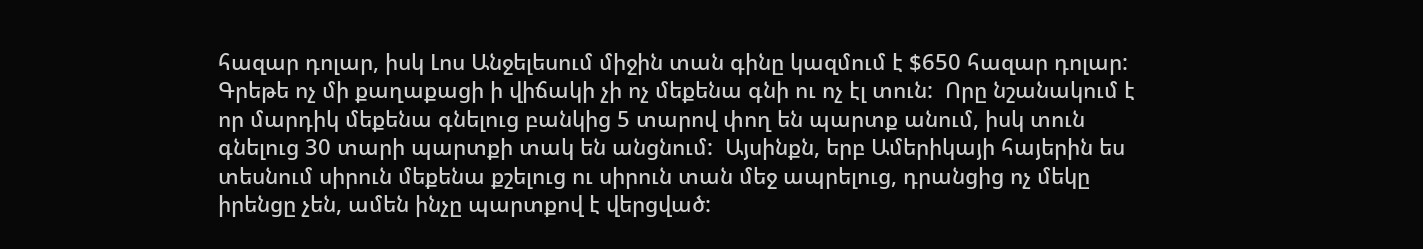հազար դոլար, իսկ Լոս Անջելեսում միջին տան գինը կազմում է $650 հազար դոլար:  Գրեթե ոչ մի քաղաքացի ի վիճակի չի ոչ մեքենա գնի ու ոչ էլ տուն:  Որը նշանակում է որ մարդիկ մեքենա գնելուց բանկից 5 տարով փող են պարտք անում, իսկ տուն գնելուց 30 տարի պարտքի տակ են անցնում:  Այսինքն, երբ Ամերիկայի հայերին ես տեսնում սիրուն մեքենա քշելուց ու սիրուն տան մեջ ապրելուց, դրանցից ոչ մեկը իրենցը չեն, ամեն ինչը պարտքով է վերցված: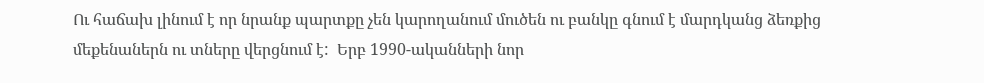Ու հաճախ լինում է որ նրանք պարտքը չեն կարողանում մուծեն ու բանկը գնում է մարդկանց ձեռքից մեքենաներն ու տները վերցնում է:  Երբ 1990-ականների նոր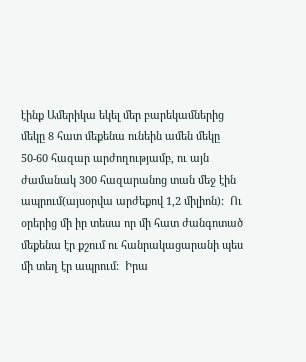էինք Ամերիկա եկել մեր բարեկամներից մեկը 8 հատ մեքենա ունեին ամեն մեկը 50-60 հազար արժողությամբ, ու այն ժամանակ 300 հազարանոց տան մեջ էին ապրում(այսօրվա արժեքով 1,2 միլիոն):  Ու օրերից մի իր տեսա որ մի հատ ժանգոտած մեքենա էր քշում ու հանրակացարանի պես մի տեղ էր ապրում:  Իրա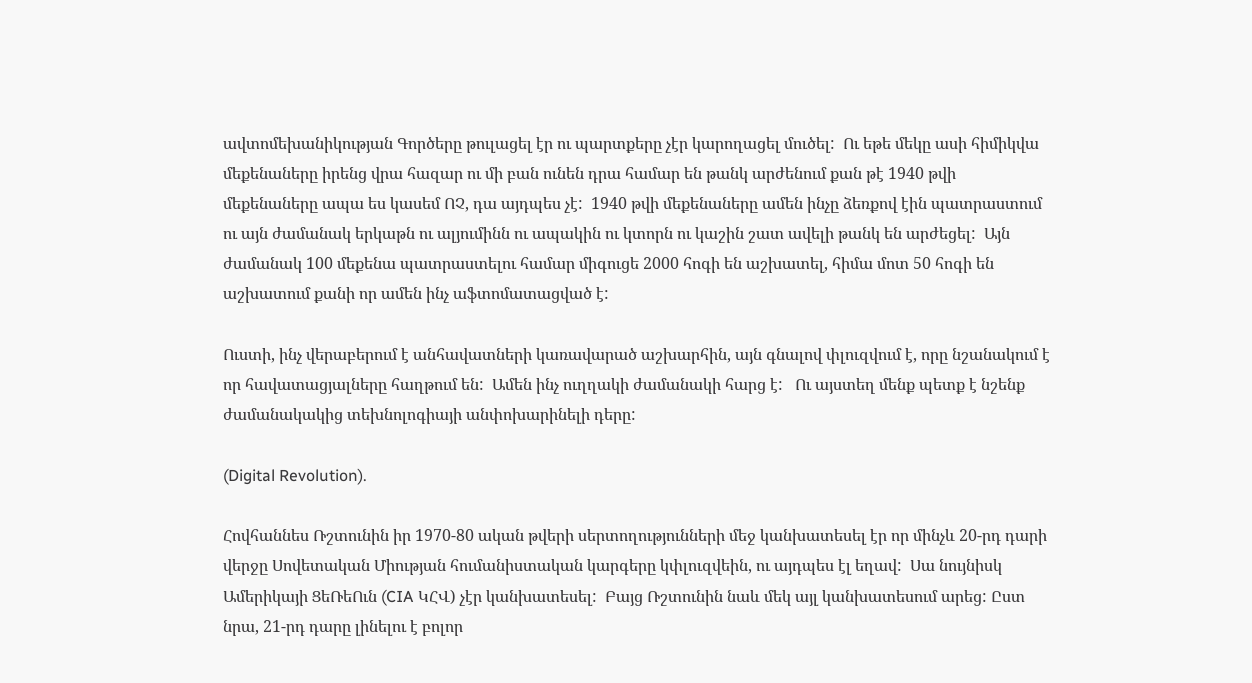ավտոմեխանիկության Գործերը թուլացել էր ու պարտքերը չէր կարողացել մուծել:  Ու եթե մեկը ասի հիմիկվա մեքենաները իրենց վրա հազար ու մի բան ունեն դրա համար են թանկ արժենում քան թէ 1940 թվի մեքենաները ապա ես կասեմ ՈՉ, դա այդպես չէ:  1940 թվի մեքենաները ամեն ինչը ձեռքով էին պատրաստում ու այն ժամանակ երկաթն ու ալյումինն ու ապակին ու կտորն ու կաշին շատ ավելի թանկ են արժեցել:  Այն ժամանակ 100 մեքենա պատրաստելու համար միգուցե 2000 հոգի են աշխատել, հիմա մոտ 50 հոգի են աշխատում քանի որ ամեն ինչ աֆտոմատացված է:

Ուստի, ինչ վերաբերում է անհավատների կառավարած աշխարհին, այն գնալով փլուզվում է, որը նշանակում է որ հավատացյալները հաղթում են:  Ամեն ինչ ուղղակի ժամանակի հարց է:   Ու այստեղ մենք պետք է նշենք ժամանակակից տեխնոլոգիայի անփոխարինելի դերը:

(Digital Revolution).

Հովհաննես Ռշտունին իր 1970-80 ական թվերի սերտողությունների մեջ կանխատեսել էր որ մինչև 20-րդ դարի վերջը Սովետական Միության հումանիստական կարգերը կփլուզվեին, ու այդպես էլ եղավ:  Սա նույնիսկ Ամերիկայի ՑեՌեՈւն (CIA ԿՀՎ) չէր կանխատեսել:  Բայց Ռշտունին նաև մեկ այլ կանխատեսում արեց: Ըստ նրա, 21-րդ դարը լինելու է բոլոր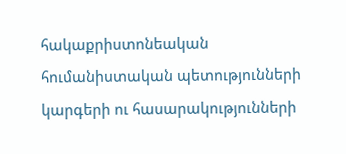հակաքրիստոնեական հումանիստական պետությունների կարգերի ու հասարակությունների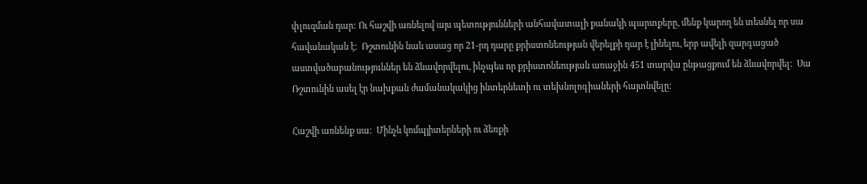փլուզման դար: Ու հաշվի առնելով այս պետությունների անհավատալի քանակի պարտքերը, մենք կարող են տեսնել որ սա հավանական է:  Ռշտունին նաև ասաց որ 21-րդ դարը քրիստոնեության վերելքի դար է լինելու, երբ ավելի զարգացած աստվածաբանություններ են ձևավորվելու, ինչպես որ քրիստոնեության առաջին 451 տարվա ընթացքում են ձևավորվել:  Սա Ռշտունին ասել էր նախքան ժամանակակից ինտերնետի ու տեխնոլոգիաների հայտնվելը:

Հաշվի առնենք սա:  Մինչև կոմպյիտերների ու ձեռքի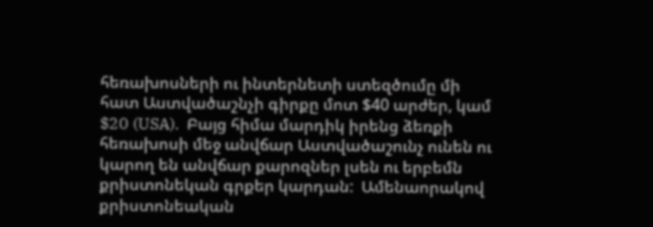հեռախոսների ու ինտերնետի ստեզծումը մի հատ Աստվածաշնչի գիրքը մոտ $40 արժեր, կամ $20 (USA).  Բայց հիմա մարդիկ իրենց ձեռքի հեռախոսի մեջ անվճար Աստվածաշունչ ունեն ու կարող են անվճար քարոզներ լսեն ու երբեմն քրիստոնեկան գրքեր կարդան:  Ամենաորակով քրիստոնեական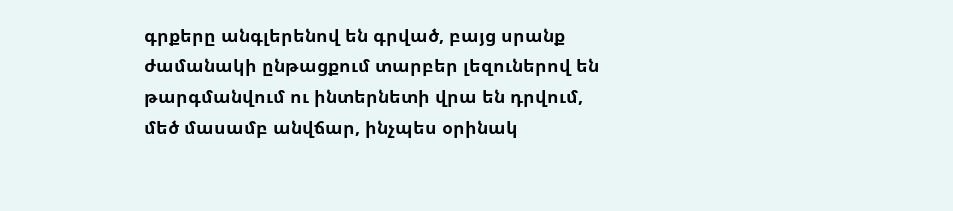գրքերը անգլերենով են գրված, բայց սրանք ժամանակի ընթացքում տարբեր լեզուներով են թարգմանվում ու ինտերնետի վրա են դրվում, մեծ մասամբ անվճար, ինչպես օրինակ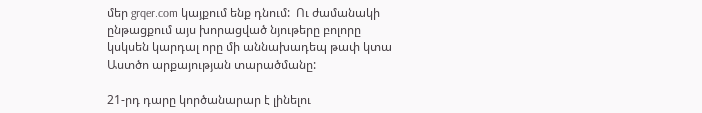մեր grqer.com կայքում ենք դնում:  Ու ժամանակի ընթացքում այս խորացված նյութերը բոլորը կսկսեն կարդալ որը մի աննախադեպ թափ կտա Աստծո արքայության տարածմանը:

21-րդ դարը կործանարար է լինելու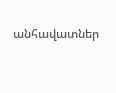անհավատներ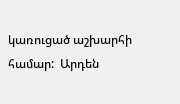կառուցած աշխարհի համար:  Արդեն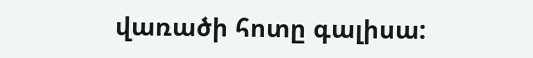վառածի հոտը գալիսա: